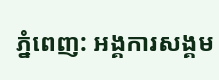ភ្នំពេញ: អង្គការសង្គម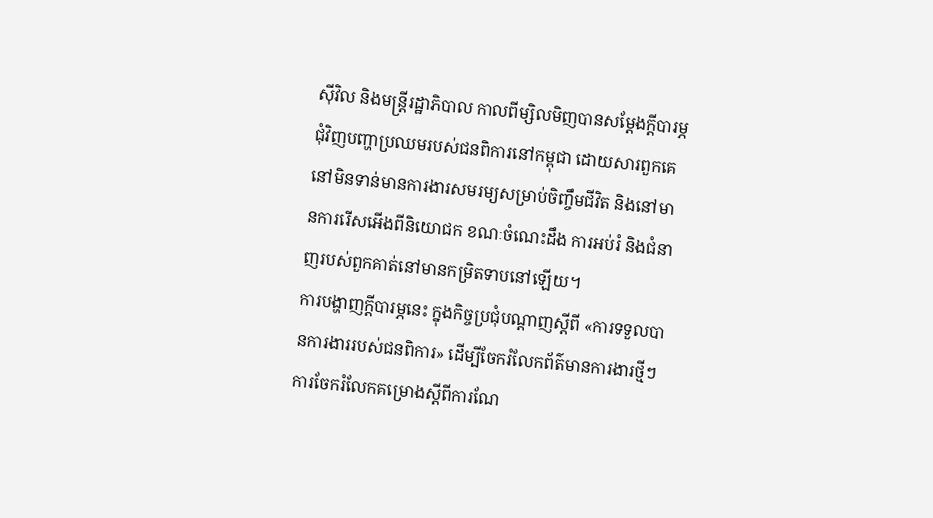ស៊ីវិល និងមន្ត្រីរដ្ឋាភិបាល កាលពីម្សិលមិញបានសម្ដែងក្ដីបារម្ភជុំវិញបញ្ហាប្រឈមរបស់ជនពិការនៅកម្ពុជា ដោយសារពួកគេនៅមិនទាន់មានការងារសមរម្យសម្រាប់ចិញ្ចឹមជីវិត និងនៅមានការរើសអើងពីនិយោជក ខណៈចំណេះដឹង ការអប់រំ និងជំនាញរបស់ពួកគាត់នៅមានកម្រិតទាបនៅឡើយ។
ការបង្ហាញក្ដីបារម្ភនេះ ក្នុងកិច្ចប្រជុំបណ្ដាញស្ដីពី «ការទទួលបានការងាររបស់ជនពិការ» ដើម្បីចែករំលែកព័ត៌មានការងារថ្មីៗ ការចែករំលែកគម្រោងស្ដីពីការណែ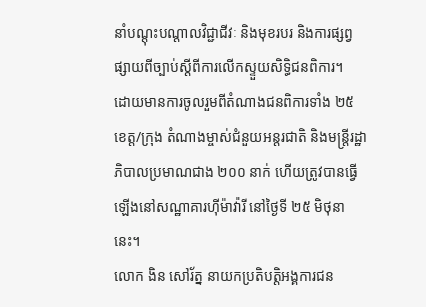នាំបណ្ដុះបណ្ដាលវិជ្ជាជីវៈ និងមុខរបរ និងការផ្សព្វផ្សាយពីច្បាប់ស្ដីពីការលើកស្ទួយសិទ្ធិជនពិការ។
ដោយមានការចូលរួមពីតំណាងជនពិការទាំង ២៥ ខេត្ត/ក្រុង តំណាងម្ចាស់ជំនួយអន្តរជាតិ និងមន្ត្រីរដ្ឋាភិបាលប្រមាណជាង ២០០ នាក់ ហើយត្រូវបានធ្វើឡើងនៅសណ្ឋាគារហ៊ីម៉ាវ៉ារី នៅថ្ងៃទី ២៥ មិថុនានេះ។
លោក ងិន សៅរ័ត្ន នាយកប្រតិបត្តិអង្គការជន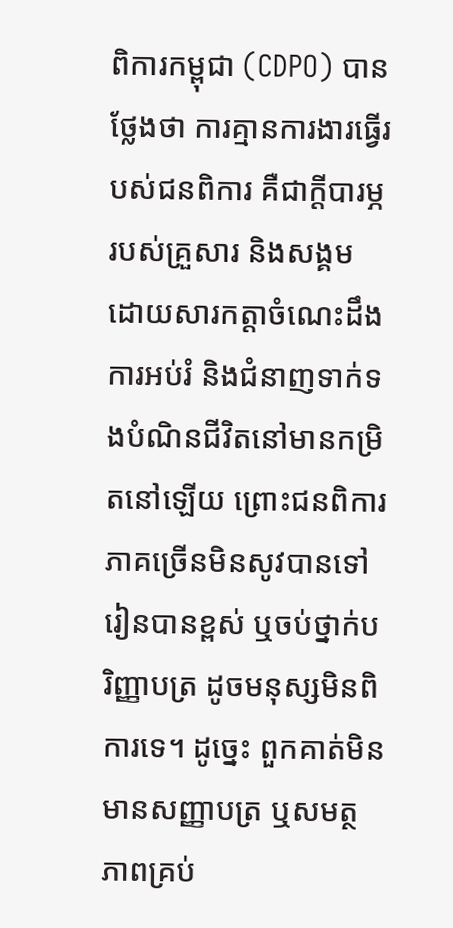ពិការកម្ពុជា (CDPO) បានថ្លែងថា ការគ្មានការងារធ្វើរបស់ជនពិការ គឺជាក្ដីបារម្ភរបស់គ្រួសារ និងសង្គម ដោយសារកត្តាចំណេះដឹង ការអប់រំ និងជំនាញទាក់ទងបំណិនជីវិតនៅមានកម្រិតនៅឡើយ ព្រោះជនពិការភាគច្រើនមិនសូវបានទៅរៀនបានខ្ពស់ ឬចប់ថ្នាក់បរិញ្ញាបត្រ ដូចមនុស្សមិនពិការទេ។ ដូច្នេះ ពួកគាត់មិនមានសញ្ញាបត្រ ឬសមត្ថភាពគ្រប់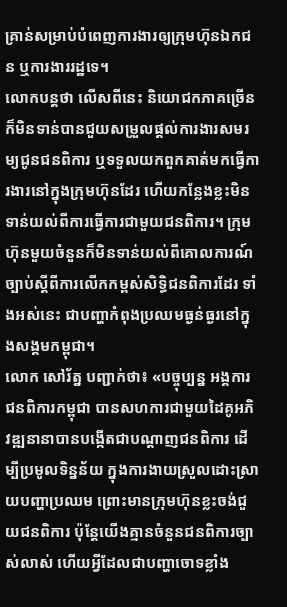គ្រាន់សម្រាប់បំពេញការងារឲ្យក្រុមហ៊ុនឯកជន ឬការងាររដ្ឋទេ។
លោកបន្តថា លើសពីនេះ និយោជកភាគច្រើនក៏មិនទាន់បានជួយសម្រួលផ្ដល់ការងារសមរម្យជូនជនពិការ ឬទទួលយកពួកគាត់មកធ្វើការងារនៅក្នុងក្រុមហ៊ុនដែរ ហើយកន្លែងខ្លះមិនទាន់យល់ពីការធ្វើការជាមួយជនពិការ។ ក្រុមហ៊ុនមួយចំនួនក៏មិនទាន់យល់ពីគោលការណ៍ច្បាប់ស្ដីពីការលើកកម្ពស់សិទ្ធិជនពិការដែរ ទាំងអស់នេះ ជាបញ្ហាកំពុងប្រឈមធ្ងន់ធ្ងរនៅក្នុងសង្គមកម្ពុជា។
លោក សៅរ័ត្ន បញ្ជាក់ថា៖ «បច្ចុប្បន្ន អង្គការជនពិការកម្ពុជា បានសហការជាមួយដៃគូអភិវឌ្ឍនានាបានបង្កើតជាបណ្ដាញជនពិការ ដើម្បីប្រមូលទិន្នន័យ ក្នុងការងាយស្រួលដោះស្រាយបញ្ហាប្រឈម ព្រោះមានក្រុមហ៊ុនខ្លះចង់ជួយជនពិការ ប៉ុន្ដែយើងគ្មានចំនួនជនពិការច្បាស់លាស់ ហើយអ្វីដែលជាបញ្ហាចោទខ្លាំង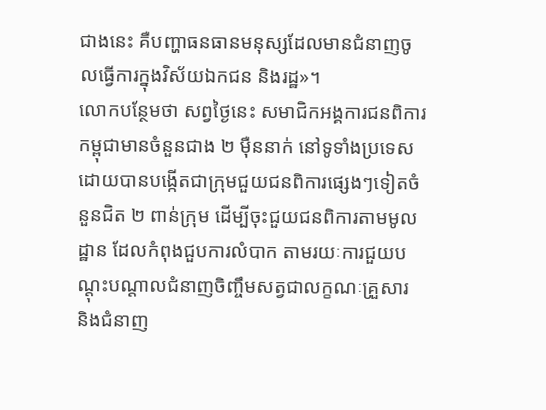ជាងនេះ គឺបញ្ហាធនធានមនុស្សដែលមានជំនាញចូលធ្វើការក្នុងវិស័យឯកជន និងរដ្ឋ»។
លោកបន្ថែមថា សព្វថ្ងៃនេះ សមាជិកអង្គការជនពិការកម្ពុជាមានចំនួនជាង ២ ម៉ឺននាក់ នៅទូទាំងប្រទេស ដោយបានបង្កើតជាក្រុមជួយជនពិការផ្សេងៗទៀតចំនួនជិត ២ ពាន់ក្រុម ដើម្បីចុះជួយជនពិការតាមមូលដ្ឋាន ដែលកំពុងជួបការលំបាក តាមរយៈការជួយបណ្ដុះបណ្ដាលជំនាញចិញ្ចឹមសត្វជាលក្ខណៈគ្រួសារ និងជំនាញ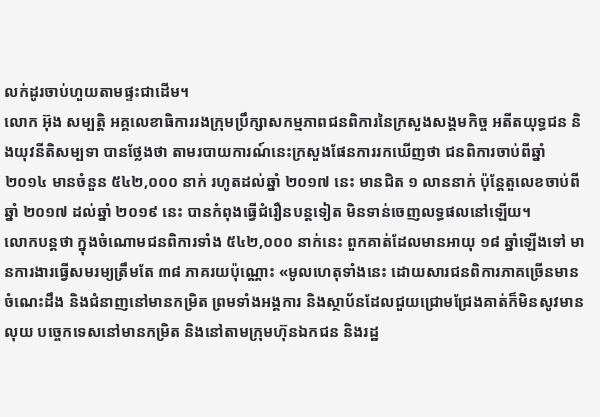លក់ដូរចាប់ហួយតាមផ្ទះជាដើម។
លោក អ៊ុង សម្បត្តិ អគ្គលេខាធិការរងក្រុមប្រឹក្សាសកម្មភាពជនពិការនៃក្រសួងសង្គមកិច្ច អតីតយុទ្ធជន និងយុវនីតិសម្បទា បានថ្លែងថា តាមរបាយការណ៍នេះក្រសួងផែនការរកឃើញថា ជនពិការចាប់ពីឆ្នាំ ២០១៤ មានចំនួន ៥៤២,០០០ នាក់ រហូតដល់ឆ្នាំ ២០១៧ នេះ មានជិត ១ លាននាក់ ប៉ុន្ដែតួលេខចាប់ពីឆ្នាំ ២០១៧ ដល់ឆ្នាំ ២០១៩ នេះ បានកំពុងធ្វើជំរឿនបន្តទៀត មិនទាន់ចេញលទ្ធផលនៅឡើយ។
លោកបន្តថា ក្នុងចំណោមជនពិការទាំង ៥៤២,០០០ នាក់នេះ ពួកគាត់ដែលមានអាយុ ១៨ ឆ្នាំឡើងទៅ មានការងារធ្វើសមរម្យត្រឹមតែ ៣៨ ភាគរយប៉ុណ្ណោះ «មូលហេតុទាំងនេះ ដោយសារជនពិការភាគច្រើនមានចំណេះដឹង និងជំនាញនៅមានកម្រិត ព្រមទាំងអង្គការ និងស្ថាប័នដែលជួយជ្រោមជ្រែងគាត់ក៏មិនសូវមានលុយ បច្ចេកទេសនៅមានកម្រិត និងនៅតាមក្រុមហ៊ុនឯកជន និងរដ្ឋ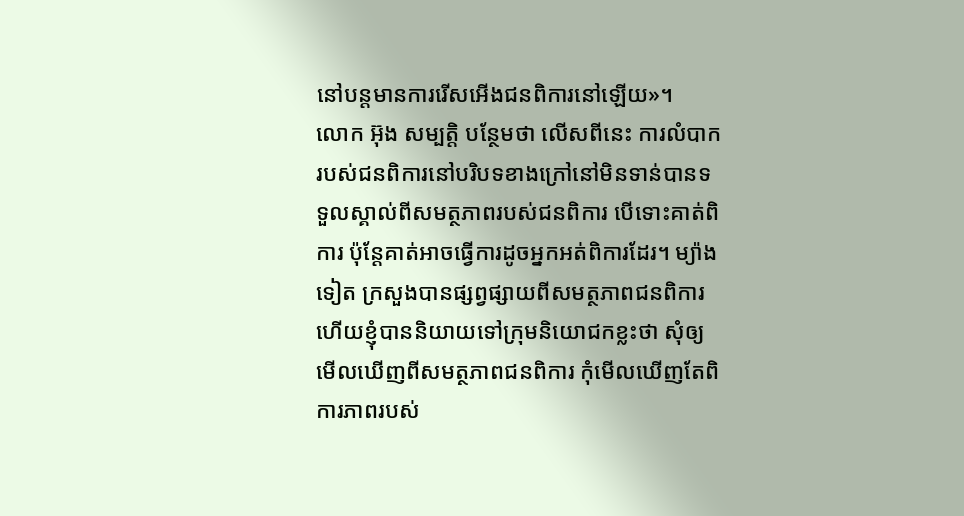នៅបន្តមានការរើសអើងជនពិការនៅឡើយ»។
លោក អ៊ុង សម្បត្តិ បន្ថែមថា លើសពីនេះ ការលំបាករបស់ជនពិការនៅបរិបទខាងក្រៅនៅមិនទាន់បានទទួលស្គាល់ពីសមត្ថភាពរបស់ជនពិការ បើទោះគាត់ពិការ ប៉ុន្ដែគាត់អាចធ្វើការដូចអ្នកអត់ពិការដែរ។ ម្យ៉ាងទៀត ក្រសួងបានផ្សព្វផ្សាយពីសមត្ថភាពជនពិការ ហើយខ្ញុំបាននិយាយទៅក្រុមនិយោជកខ្លះថា សុំឲ្យមើលឃើញពីសមត្ថភាពជនពិការ កុំមើលឃើញតែពិការភាពរបស់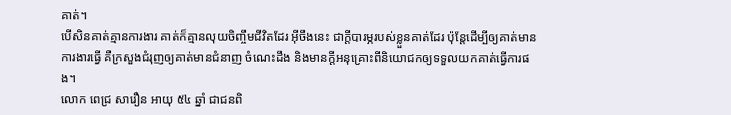គាត់។
បើសិនគាត់គ្មានការងារ គាត់ក៏គ្មានលុយចិញ្ចឹមជីវិតដែរ អ៊ីចឹងនេះ ជាក្ដីបារម្ភរបស់ខ្លួនគាត់ដែរ ប៉ុន្ដែដើម្បីឲ្យគាត់មានការងារធ្វើ គឺក្រសួងជំរុញឲ្យគាត់មានជំនាញ ចំណេះដឹង និងមានក្ដីអនុគ្រោះពីនិយោជកឲ្យទទួលយកគាត់ធ្វើការផង។
លោក ពេជ្រ សារឿន អាយុ ៥៤ ឆ្នាំ ជាជនពិ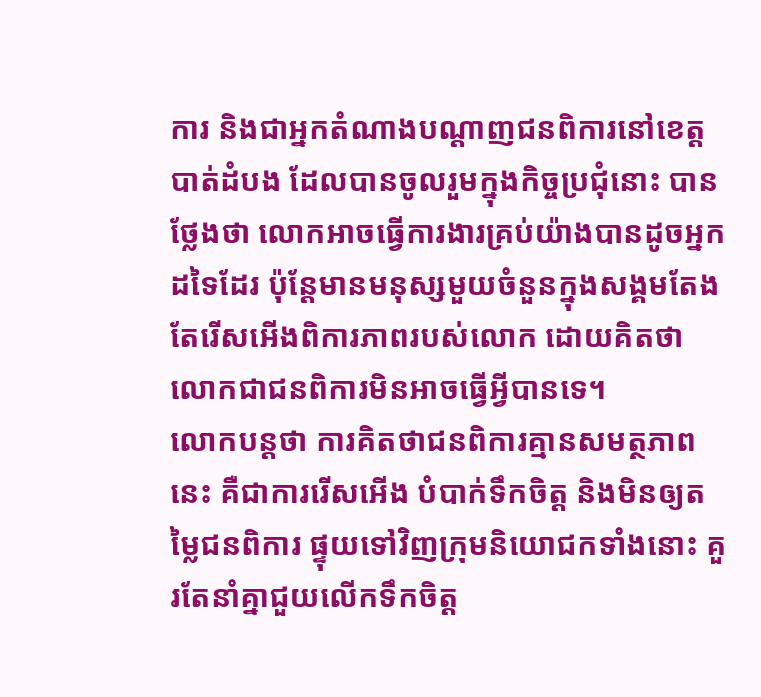ការ និងជាអ្នកតំណាងបណ្ដាញជនពិការនៅខេត្តបាត់ដំបង ដែលបានចូលរួមក្នុងកិច្ចប្រជុំនោះ បានថ្លែងថា លោកអាចធ្វើការងារគ្រប់យ៉ាងបានដូចអ្នកដទៃដែរ ប៉ុន្ដែមានមនុស្សមួយចំនួនក្នុងសង្គមតែងតែរើសអើងពិការភាពរបស់លោក ដោយគិតថា លោកជាជនពិការមិនអាចធ្វើអ្វីបានទេ។
លោកបន្តថា ការគិតថាជនពិការគ្មានសមត្ថភាពនេះ គឺជាការរើសអើង បំបាក់ទឹកចិត្ត និងមិនឲ្យតម្លៃជនពិការ ផ្ទុយទៅវិញក្រុមនិយោជកទាំងនោះ គួរតែនាំគ្នាជួយលើកទឹកចិត្ត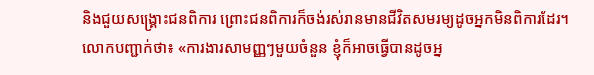និងជួយសង្គ្រោះជនពិការ ព្រោះជនពិការក៏ចង់រស់រានមានជីវិតសមរម្យដូចអ្នកមិនពិការដែរ។
លោកបញ្ជាក់ថា៖ «ការងារសាមញ្ញៗមួយចំនួន ខ្ញុំក៏អាចធ្វើបានដូចអ្ន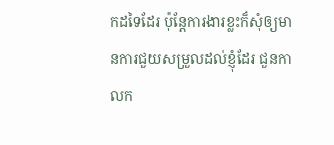កដទៃដែរ ប៉ុន្ដែការងារខ្លះក៏សុំឲ្យមានការជួយសម្រួលដល់ខ្ញុំដែរ ជួនកាលក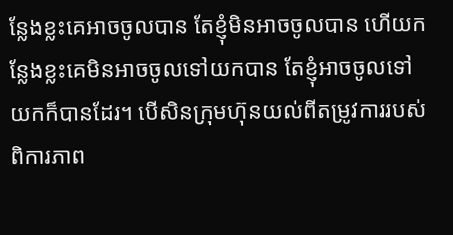ន្លែងខ្លះគេអាចចូលបាន តែខ្ញុំមិនអាចចូលបាន ហើយកន្លែងខ្លះគេមិនអាចចូលទៅយកបាន តែខ្ញុំអាចចូលទៅយកក៏បានដែរ។ បើសិនក្រុមហ៊ុនយល់ពីតម្រូវការរបស់ពិការភាព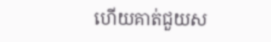ហើយគាត់ជួយស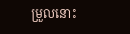ម្រួលនោះ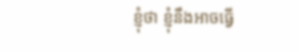ខ្ញុំថា ខ្ញុំនឹងអាចធ្វើ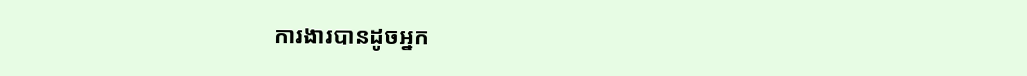ការងារបានដូចអ្នក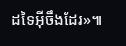ដទៃអ៊ីចឹងដែរ»៕